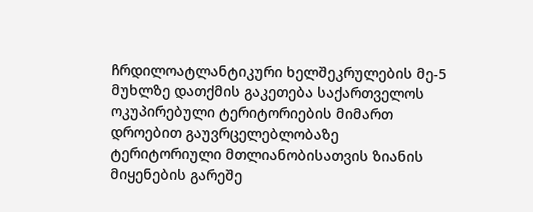ჩრდილოატლანტიკური ხელშეკრულების მე-5 მუხლზე დათქმის გაკეთება საქართველოს ოკუპირებული ტერიტორიების მიმართ დროებით გაუვრცელებლობაზე ტერიტორიული მთლიანობისათვის ზიანის მიყენების გარეშე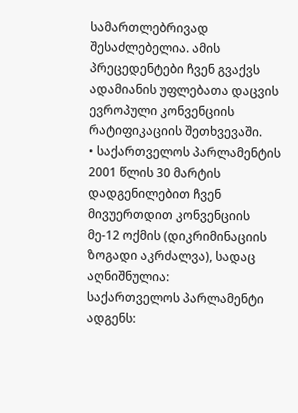სამართლებრივად შესაძლებელია. ამის პრეცედენტები ჩვენ გვაქვს ადამიანის უფლებათა დაცვის ევროპული კონვენციის რატიფიკაციის შეთხვევაში.
• საქართველოს პარლამენტის 2001 წლის 30 მარტის დადგენილებით ჩვენ მივუერთდით კონვენციის მე-12 ოქმის (დიკრიმინაციის ზოგადი აკრძალვა), სადაც აღნიშნულია:
საქართველოს პარლამენტი ადგენს: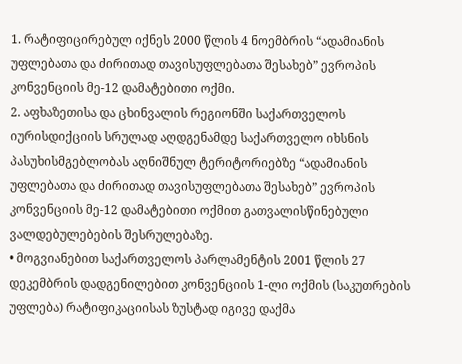1. რატიფიცირებულ იქნეს 2000 წლის 4 ნოემბრის “ადამიანის უფლებათა და ძირითად თავისუფლებათა შესახებ” ევროპის კონვენციის მე-12 დამატებითი ოქმი.
2. აფხაზეთისა და ცხინვალის რეგიონში საქართველოს იურისდიქციის სრულად აღდგენამდე საქართველო იხსნის პასუხისმგებლობას აღნიშნულ ტერიტორიებზე “ადამიანის უფლებათა და ძირითად თავისუფლებათა შესახებ” ევროპის კონვენციის მე-12 დამატებითი ოქმით გათვალისწინებული ვალდებულებების შესრულებაზე.
• მოგვიანებით საქართველოს პარლამენტის 2001 წლის 27 დეკემბრის დადგენილებით კონვენციის 1-ლი ოქმის (საკუთრების უფლება) რატიფიკაციისას ზუსტად იგივე დაქმა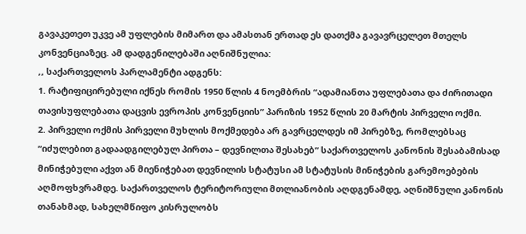გავაკეთეთ უკვე ამ უფლების მიმართ და ამასთან ერთად ეს დათქმა გავავრცელეთ მთელს კონვენციაზეც. ამ დადგენილებაში აღნიშნულია:
,, საქართველოს პარლამენტი ადგენს:
1. რატიფიცირებული იქნეს რომის 1950 წლის 4 ნოემბრის “ადამიანთა უფლებათა და ძირითადი თავისუფლებათა დაცვის ევროპის კონვენციის” პარიზის 1952 წლის 20 მარტის პირველი ოქმი.
2. პირველი ოქმის პირველი მუხლის მოქმედება არ გავრცელდეს იმ პირებზე, რომლებსაც “იძულებით გადაადგილებულ პირთა – დევნილთა შესახებ” საქართველოს კანონის შესაბამისად მინიჭებული აქვთ ან მიენიჭებათ დევნილის სტატუსი ამ სტატუსის მინიჭების გარემოებების აღმოფხვრამდე. საქართველოს ტერიტორიული მთლიანობის აღდგენამდე, აღნიშნული კანონის თანახმად, სახელმწიფო კისრულობს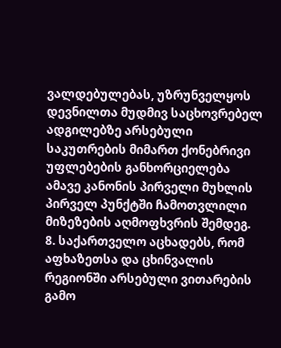ვალდებულებას, უზრუნველყოს დევნილთა მუდმივ საცხოვრებელ ადგილებზე არსებული საკუთრების მიმართ ქონებრივი უფლებების განხორციელება ამავე კანონის პირველი მუხლის პირველ პუნქტში ჩამოთვლილი მიზეზების აღმოფხვრის შემდეგ.
8. საქართველო აცხადებს, რომ აფხაზეთსა და ცხინვალის რეგიონში არსებული ვითარების გამო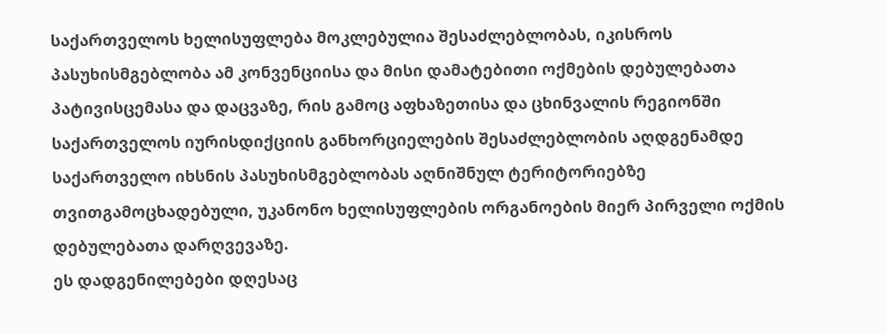საქართველოს ხელისუფლება მოკლებულია შესაძლებლობას, იკისროს პასუხისმგებლობა ამ კონვენციისა და მისი დამატებითი ოქმების დებულებათა პატივისცემასა და დაცვაზე, რის გამოც აფხაზეთისა და ცხინვალის რეგიონში საქართველოს იურისდიქციის განხორციელების შესაძლებლობის აღდგენამდე საქართველო იხსნის პასუხისმგებლობას აღნიშნულ ტერიტორიებზე თვითგამოცხადებული, უკანონო ხელისუფლების ორგანოების მიერ პირველი ოქმის დებულებათა დარღვევაზე.
ეს დადგენილებები დღესაც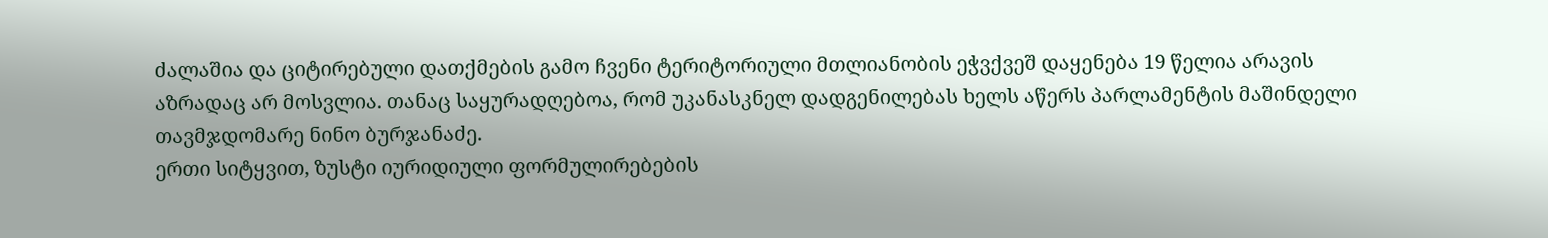ძალაშია და ციტირებული დათქმების გამო ჩვენი ტერიტორიული მთლიანობის ეჭვქვეშ დაყენება 19 წელია არავის აზრადაც არ მოსვლია. თანაც საყურადღებოა, რომ უკანასკნელ დადგენილებას ხელს აწერს პარლამენტის მაშინდელი თავმჯდომარე ნინო ბურჯანაძე.
ერთი სიტყვით, ზუსტი იურიდიული ფორმულირებების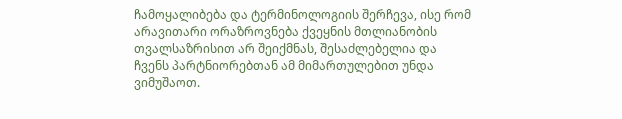ჩამოყალიბება და ტერმინოლოგიის შერჩევა, ისე რომ არავითარი ორაზროვნება ქვეყნის მთლიანობის თვალსაზრისით არ შეიქმნას, შესაძლებელია და ჩვენს პარტნიორებთან ამ მიმართულებით უნდა ვიმუშაოთ.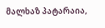მალხაზ პატარაია,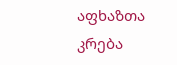აფხაზთა კრება